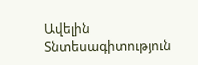Ավելին Տնտեսագիտություն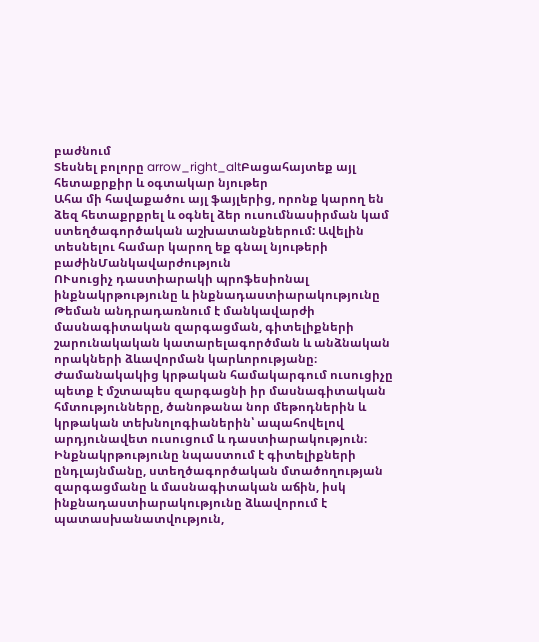բաժնում
Տեսնել բոլորը arrow_right_altԲացահայտեք այլ հետաքրքիր և օգտակար նյութեր
Ահա մի հավաքածու այլ ֆայլերից, որոնք կարող են ձեզ հետաքրքրել և օգնել ձեր ուսումնասիրման կամ ստեղծագործական աշխատանքներում: Ավելին տեսնելու համար կարող եք գնալ նյութերի բաժինՄանկավարժություն
ՈՒսուցիչ դաստիարակի պրոֆեսիոնալ ինքնակրթությունը և ինքնադաստիարակությունը
Թեման անդրադառնում է մանկավարժի մասնագիտական զարգացման, գիտելիքների շարունակական կատարելագործման և անձնական որակների ձևավորման կարևորությանը։ Ժամանակակից կրթական համակարգում ուսուցիչը պետք է մշտապես զարգացնի իր մասնագիտական հմտությունները, ծանոթանա նոր մեթոդներին և կրթական տեխնոլոգիաներին՝ ապահովելով արդյունավետ ուսուցում և դաստիարակություն։ Ինքնակրթությունը նպաստում է գիտելիքների ընդլայնմանը, ստեղծագործական մտածողության զարգացմանը և մասնագիտական աճին, իսկ ինքնադաստիարակությունը ձևավորում է պատասխանատվություն,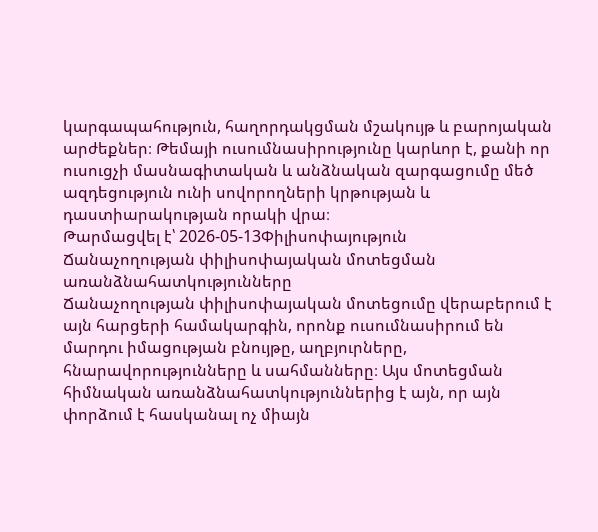կարգապահություն, հաղորդակցման մշակույթ և բարոյական արժեքներ։ Թեմայի ուսումնասիրությունը կարևոր է, քանի որ ուսուցչի մասնագիտական և անձնական զարգացումը մեծ ազդեցություն ունի սովորողների կրթության և դաստիարակության որակի վրա։
Թարմացվել է՝ 2026-05-13Փիլիսոփայություն
Ճանաչողության փիլիսոփայական մոտեցման առանձնահատկությունները
Ճանաչողության փիլիսոփայական մոտեցումը վերաբերում է այն հարցերի համակարգին, որոնք ուսումնասիրում են մարդու իմացության բնույթը, աղբյուրները, հնարավորությունները և սահմանները։ Այս մոտեցման հիմնական առանձնահատկություններից է այն, որ այն փորձում է հասկանալ ոչ միայն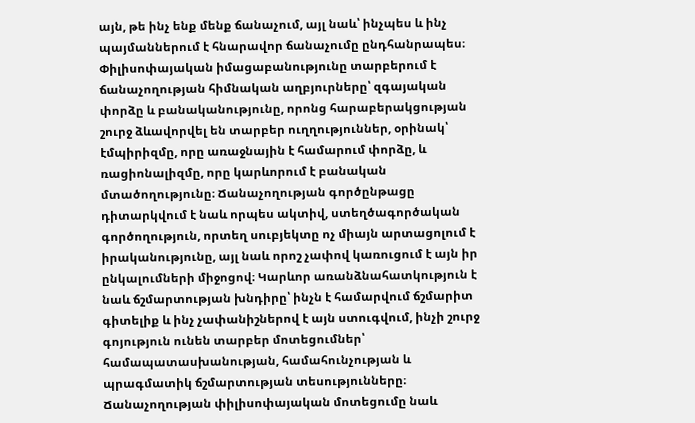այն, թե ինչ ենք մենք ճանաչում, այլ նաև՝ ինչպես և ինչ պայմաններում է հնարավոր ճանաչումը ընդհանրապես։ Փիլիսոփայական իմացաբանությունը տարբերում է ճանաչողության հիմնական աղբյուրները՝ զգայական փորձը և բանականությունը, որոնց հարաբերակցության շուրջ ձևավորվել են տարբեր ուղղություններ, օրինակ՝ էմպիրիզմը, որը առաջնային է համարում փորձը, և ռացիոնալիզմը, որը կարևորում է բանական մտածողությունը։ Ճանաչողության գործընթացը դիտարկվում է նաև որպես ակտիվ, ստեղծագործական գործողություն, որտեղ սուբյեկտը ոչ միայն արտացոլում է իրականությունը, այլ նաև որոշ չափով կառուցում է այն իր ընկալումների միջոցով։ Կարևոր առանձնահատկություն է նաև ճշմարտության խնդիրը՝ ինչն է համարվում ճշմարիտ գիտելիք և ինչ չափանիշներով է այն ստուգվում, ինչի շուրջ գոյություն ունեն տարբեր մոտեցումներ՝ համապատասխանության, համահունչության և պրագմատիկ ճշմարտության տեսությունները։ Ճանաչողության փիլիսոփայական մոտեցումը նաև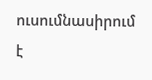ուսումնասիրում է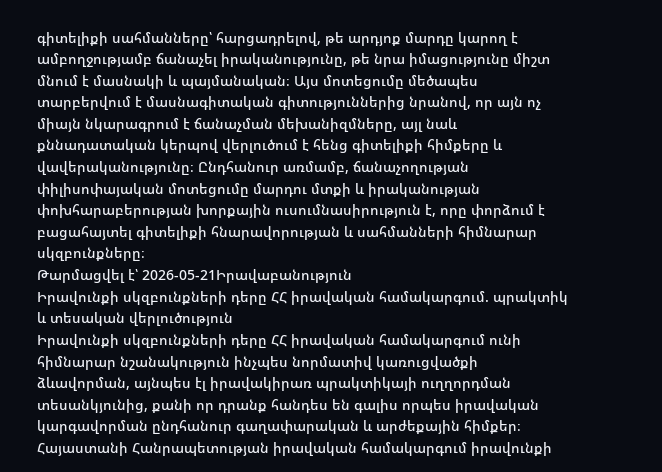գիտելիքի սահմանները՝ հարցադրելով, թե արդյոք մարդը կարող է ամբողջությամբ ճանաչել իրականությունը, թե նրա իմացությունը միշտ մնում է մասնակի և պայմանական։ Այս մոտեցումը մեծապես տարբերվում է մասնագիտական գիտություններից նրանով, որ այն ոչ միայն նկարագրում է ճանաչման մեխանիզմները, այլ նաև քննադատական կերպով վերլուծում է հենց գիտելիքի հիմքերը և վավերականությունը։ Ընդհանուր առմամբ, ճանաչողության փիլիսոփայական մոտեցումը մարդու մտքի և իրականության փոխհարաբերության խորքային ուսումնասիրություն է, որը փորձում է բացահայտել գիտելիքի հնարավորության և սահմանների հիմնարար սկզբունքները։
Թարմացվել է՝ 2026-05-21Իրավաբանություն
Իրավունքի սկզբունքների դերը ՀՀ իրավական համակարգում. պրակտիկ և տեսական վերլուծություն
Իրավունքի սկզբունքների դերը ՀՀ իրավական համակարգում ունի հիմնարար նշանակություն ինչպես նորմատիվ կառուցվածքի ձևավորման, այնպես էլ իրավակիրառ պրակտիկայի ուղղորդման տեսանկյունից, քանի որ դրանք հանդես են գալիս որպես իրավական կարգավորման ընդհանուր գաղափարական և արժեքային հիմքեր։ Հայաստանի Հանրապետության իրավական համակարգում իրավունքի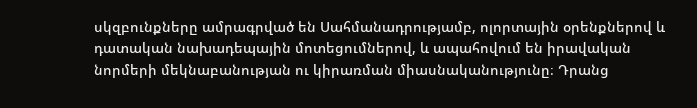սկզբունքները ամրագրված են Սահմանադրությամբ, ոլորտային օրենքներով և դատական նախադեպային մոտեցումներով, և ապահովում են իրավական նորմերի մեկնաբանության ու կիրառման միասնականությունը։ Դրանց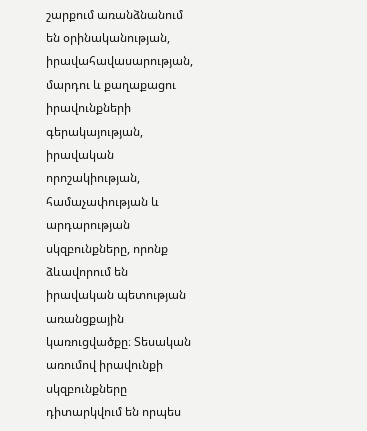շարքում առանձնանում են օրինականության, իրավահավասարության, մարդու և քաղաքացու իրավունքների գերակայության, իրավական որոշակիության, համաչափության և արդարության սկզբունքները, որոնք ձևավորում են իրավական պետության առանցքային կառուցվածքը։ Տեսական առումով իրավունքի սկզբունքները դիտարկվում են որպես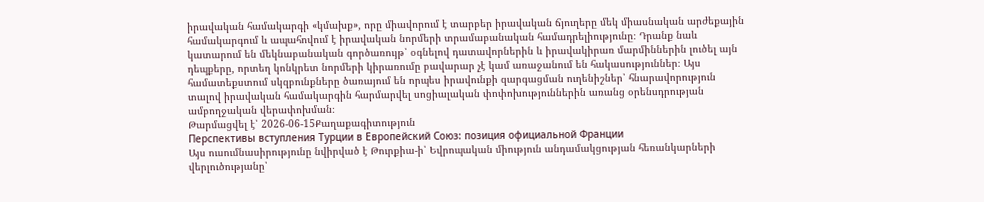իրավական համակարգի «կմախք», որը միավորում է տարբեր իրավական ճյուղերը մեկ միասնական արժեքային համակարգում և ապահովում է իրավական նորմերի տրամաբանական համադրելիությունը։ Դրանք նաև կատարում են մեկնաբանական գործառույթ՝ օգնելով դատավորներին և իրավակիրառ մարմիններին լուծել այն դեպքերը, որտեղ կոնկրետ նորմերի կիրառումը բավարար չէ կամ առաջանում են հակասություններ։ Այս համատեքստում սկզբունքները ծառայում են որպես իրավունքի զարգացման ուղենիշներ՝ հնարավորություն տալով իրավական համակարգին հարմարվել սոցիալական փոփոխություններին առանց օրենսդրության ամբողջական վերափոխման։
Թարմացվել է՝ 2026-06-15Քաղաքագիտություն
Перспективы вступления Турции в Европейский Союз: позиция официальной Франции
Այս ուսումնասիրությունը նվիրված է Թուրքիա-ի՝ Եվրոպական միություն անդամակցության հեռանկարների վերլուծությանը՝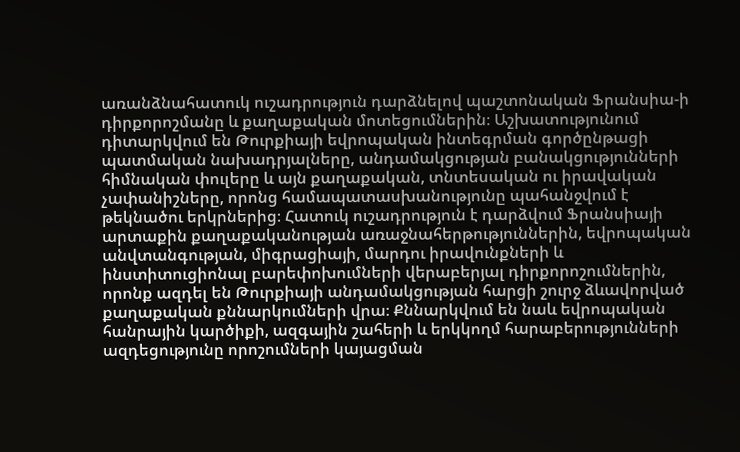առանձնահատուկ ուշադրություն դարձնելով պաշտոնական Ֆրանսիա-ի դիրքորոշմանը և քաղաքական մոտեցումներին։ Աշխատությունում դիտարկվում են Թուրքիայի եվրոպական ինտեգրման գործընթացի պատմական նախադրյալները, անդամակցության բանակցությունների հիմնական փուլերը և այն քաղաքական, տնտեսական ու իրավական չափանիշները, որոնց համապատասխանությունը պահանջվում է թեկնածու երկրներից։ Հատուկ ուշադրություն է դարձվում Ֆրանսիայի արտաքին քաղաքականության առաջնահերթություններին, եվրոպական անվտանգության, միգրացիայի, մարդու իրավունքների և ինստիտուցիոնալ բարեփոխումների վերաբերյալ դիրքորոշումներին, որոնք ազդել են Թուրքիայի անդամակցության հարցի շուրջ ձևավորված քաղաքական քննարկումների վրա։ Քննարկվում են նաև եվրոպական հանրային կարծիքի, ազգային շահերի և երկկողմ հարաբերությունների ազդեցությունը որոշումների կայացման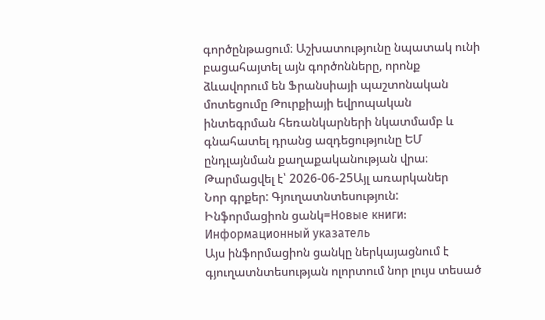գործընթացում։ Աշխատությունը նպատակ ունի բացահայտել այն գործոնները, որոնք ձևավորում են Ֆրանսիայի պաշտոնական մոտեցումը Թուրքիայի եվրոպական ինտեգրման հեռանկարների նկատմամբ և գնահատել դրանց ազդեցությունը ԵՄ ընդլայնման քաղաքականության վրա։
Թարմացվել է՝ 2026-06-25Այլ առարկաներ
Նոր գրքեր: Գյուղատնտեսություն: Ինֆորմացիոն ցանկ=Новые книги: Информационный указатель
Այս ինֆորմացիոն ցանկը ներկայացնում է գյուղատնտեսության ոլորտում նոր լույս տեսած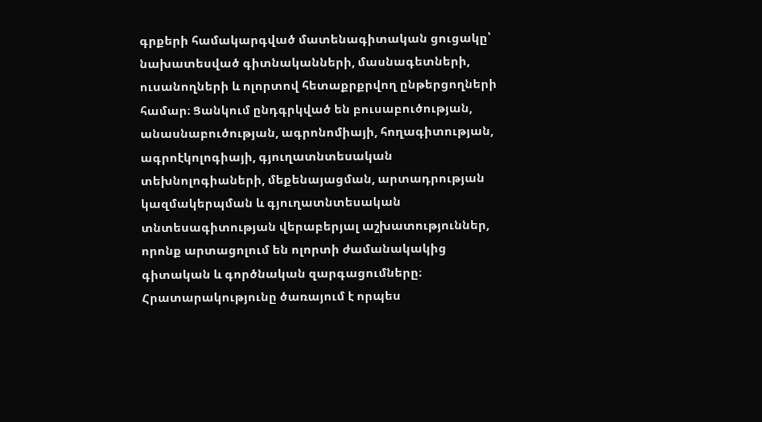գրքերի համակարգված մատենագիտական ցուցակը՝ նախատեսված գիտնականների, մասնագետների, ուսանողների և ոլորտով հետաքրքրվող ընթերցողների համար։ Ցանկում ընդգրկված են բուսաբուծության, անասնաբուծության, ագրոնոմիայի, հողագիտության, ագրոէկոլոգիայի, գյուղատնտեսական տեխնոլոգիաների, մեքենայացման, արտադրության կազմակերպման և գյուղատնտեսական տնտեսագիտության վերաբերյալ աշխատություններ, որոնք արտացոլում են ոլորտի ժամանակակից գիտական և գործնական զարգացումները։ Հրատարակությունը ծառայում է որպես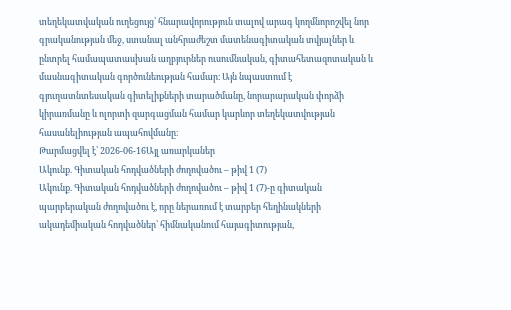տեղեկատվական ուղեցույց՝ հնարավորություն տալով արագ կողմնորոշվել նոր գրականության մեջ, ստանալ անհրաժեշտ մատենագիտական տվյալներ և ընտրել համապատասխան աղբյուրներ ուսումնական, գիտահետազոտական և մասնագիտական գործունեության համար։ Այն նպաստում է գյուղատնտեսական գիտելիքների տարածմանը, նորարարական փորձի կիրառմանը և ոլորտի զարգացման համար կարևոր տեղեկատվության հասանելիության ապահովմանը։
Թարմացվել է՝ 2026-06-16Այլ առարկաներ
Ակունք. Գիտական հոդվածների ժողովածու – թիվ 1 (7)
Ակունք. Գիտական հոդվածների ժողովածու – թիվ 1 (7)-ը գիտական պարբերական ժողովածու է, որը ներառում է տարբեր հեղինակների ակադեմիական հոդվածներ՝ հիմնականում հայագիտության,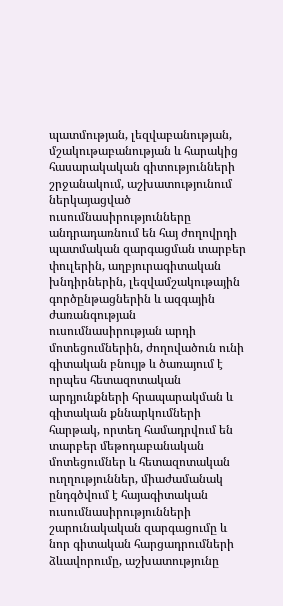պատմության, լեզվաբանության, մշակութաբանության և հարակից հասարակական գիտությունների շրջանակում, աշխատությունում ներկայացված ուսումնասիրությունները անդրադառնում են հայ ժողովրդի պատմական զարգացման տարբեր փուլերին, աղբյուրագիտական խնդիրներին, լեզվամշակութային գործընթացներին և ազգային ժառանգության ուսումնասիրության արդի մոտեցումներին, ժողովածուն ունի գիտական բնույթ և ծառայում է որպես հետազոտական արդյունքների հրապարակման և գիտական քննարկումների հարթակ, որտեղ համադրվում են տարբեր մեթոդաբանական մոտեցումներ և հետազոտական ուղղություններ, միաժամանակ ընդգծվում է հայագիտական ուսումնասիրությունների շարունակական զարգացումը և նոր գիտական հարցադրումների ձևավորումը, աշխատությունը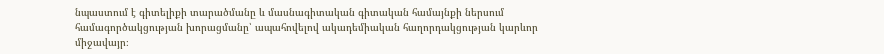նպաստում է գիտելիքի տարածմանը և մասնագիտական գիտական համայնքի ներսում համագործակցության խորացմանը՝ ապահովելով ակադեմիական հաղորդակցության կարևոր միջավայր։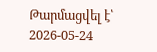Թարմացվել է՝ 2026-05-24